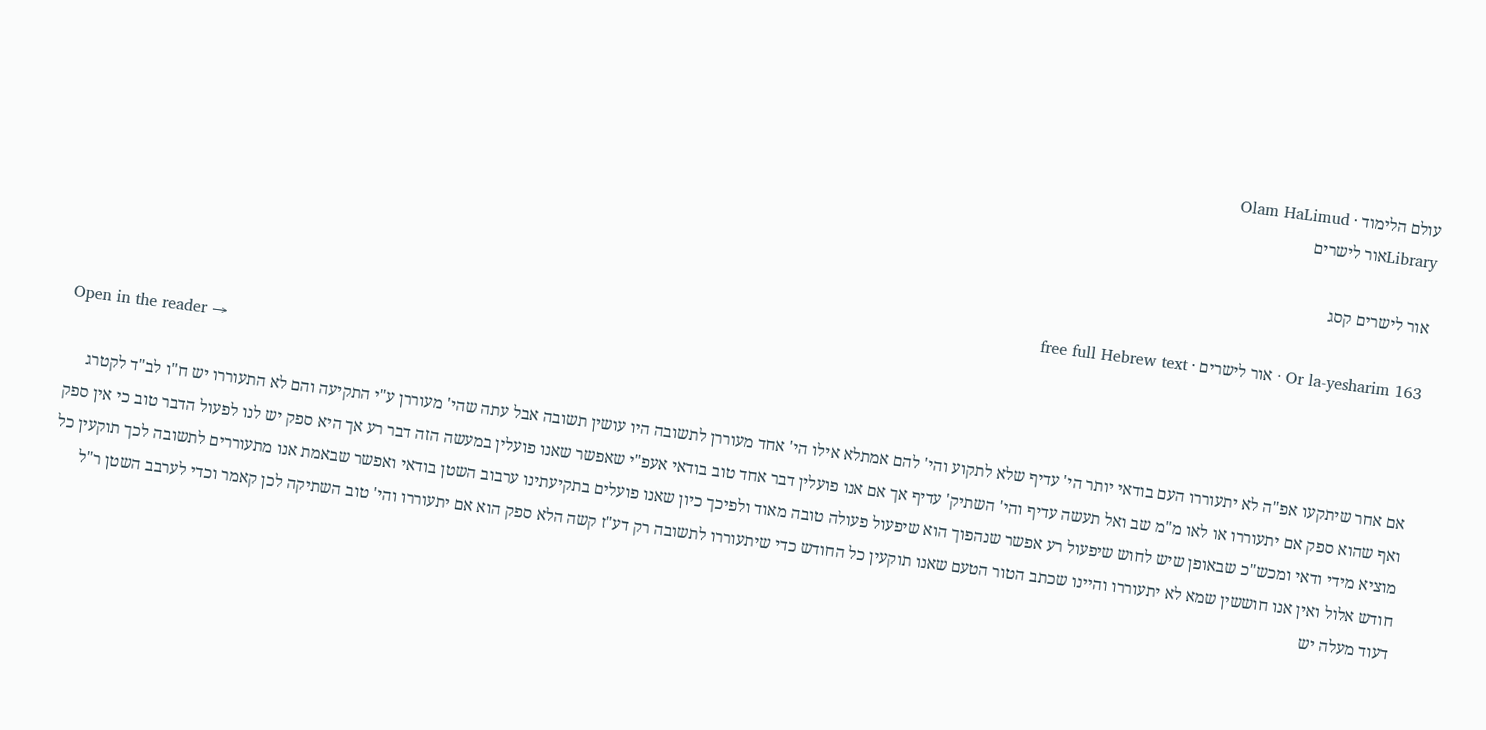עולם הלימוד · Olam HaLimud
Libraryאור לישרים

אור לישרים קסג

Or la-yesharim 163 · אור לישרים · free full Hebrew text

Open in the reader →

אם אחר שיתקעו אפ"ה לא יתעוררו העם בודאי יותר הי' עדיף שלא לתקוע והי' להם אמתלא אילו הי' אחד מעוררן לתשובה היו עושין תשובה אבל עתה שהי' מעוררן ע"י התקיעה והם לא התעוררו יש ח"ו לב"ד לקטרג ואף שהוא ספק אם יתעוררו או לאו מ"מ שב ואל תעשה עדיף והי' השתיק' עדיף אך אם אנו פועלין דבר אחד טוב בודאי אעפ"י שאפשר שאנו פועלין במעשה הזה דבר רע אך היא ספק יש לנו לפעול הדבר טוב כי אין ספק מוציא מידי ודאי ומכש"כ שבאופן שיש לחוש שיפעול רע אפשר שנהפוך הוא שיפעול פעולה טובה מאוד ולפיכך כיון שאנו פועלים בתקיעתינו ערבוב השטן בודאי ואפשר שבאמת אנו מתעוררים לתשובה לכך תוקעין כל חודש אלול ואין אנו חוששין שמא לא יתעוררו והיינו שכתב הטור הטעם שאנו תוקעין כל החודש כדי שיתעוררו לתשובה רק דע"ז קשה הלא ספק הוא אם יתעוררו והי' טוב השתיקה לכן קאמר וכדי לערבב השטן ר"ל דעוד מעלה יש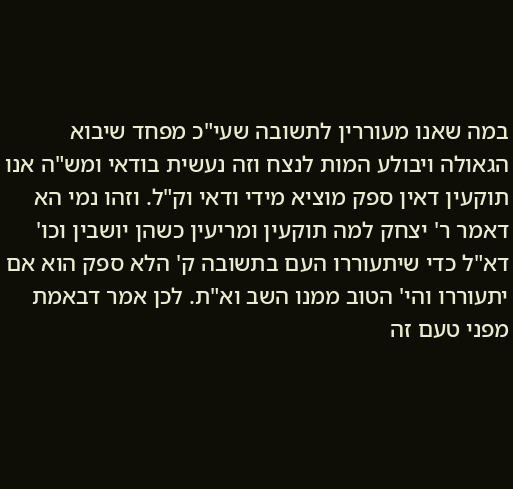במה שאנו מעוררין לתשובה שעי"כ מפחד שיבוא הגאולה ויבולע המות לנצח וזה נעשית בודאי ומש"ה אנו תוקעין דאין ספק מוציא מידי ודאי וק"ל. וזהו נמי הא דאמר ר' יצחק למה תוקעין ומריעין כשהן יושבין וכו' דא"ל כדי שיתעוררו העם בתשובה ק' הלא ספק הוא אם יתעוררו והי' הטוב ממנו השב וא"ת. לכן אמר דבאמת מפני טעם זה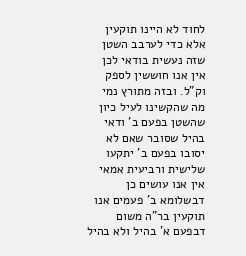לחוד לא היינו תוקעין אלא כדי לערבב השטן שזה נעשית בודאי לכן אין אנו חוששין לספק וק"ל. ובזה מתורץ נמי מה שהקשינו לעיל כיון שהשטן בפעם ב' ודאי בהיל שסובר שאם לא יסובו בפעם ב' יתקעו שלישית ורביעית אמאי אין אנו עושים כן דבשלומא ב' פעמים אנו תוקעין בר"ה משום דבפעם א' בהיל ולא בהיל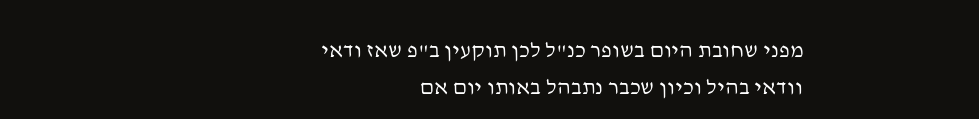מפני שחובת היום בשופר כנ"ל לכן תוקעין ב"פ שאז ודאי וודאי בהיל וכיון שכבר נתבהל באותו יום אם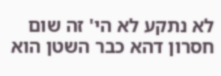לא נתקע לא הי' זה שום חסרון דהא כבר השטן הוא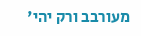מעורבב ורק יהי'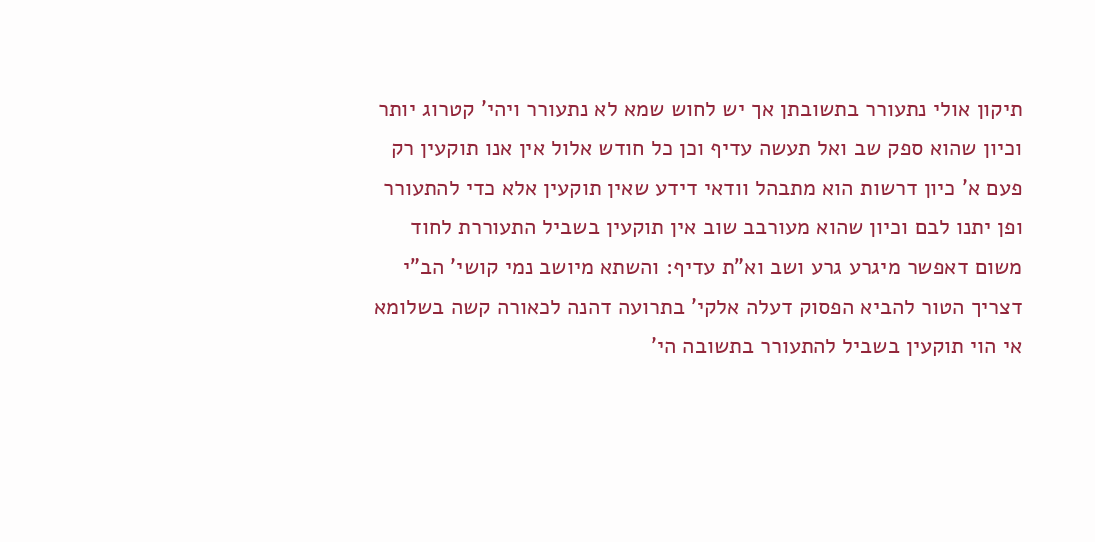תיקון אולי נתעורר בתשובתן אך יש לחוש שמא לא נתעורר ויהי' קטרוג יותר וכיון שהוא ספק שב ואל תעשה עדיף וכן כל חודש אלול אין אנו תוקעין רק פעם א' כיון דרשות הוא מתבהל וודאי דידע שאין תוקעין אלא כדי להתעורר ופן יתנו לבם וכיון שהוא מעורבב שוב אין תוקעין בשביל התעוררת לחוד משום דאפשר מיגרע גרע ושב וא"ת עדיף: והשתא מיושב נמי קושי' הב"י דצריך הטור להביא הפסוק דעלה אלקי' בתרועה דהנה לכאורה קשה בשלומא אי הוי תוקעין בשביל להתעורר בתשובה הי'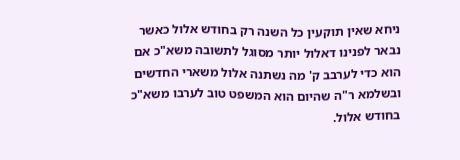ניחא שאין תוקעין כל השנה רק בחודש אלול כאשר נבאר לפנינו דאלול יותר מסוגל לתשובה משא"כ אם הוא כדי לערבב ק' מה נשתנה אלול משארי החדשים ובשלמא ר"ה שהיום הוא המשפט טוב לערבו משא"כ בחודש אלול.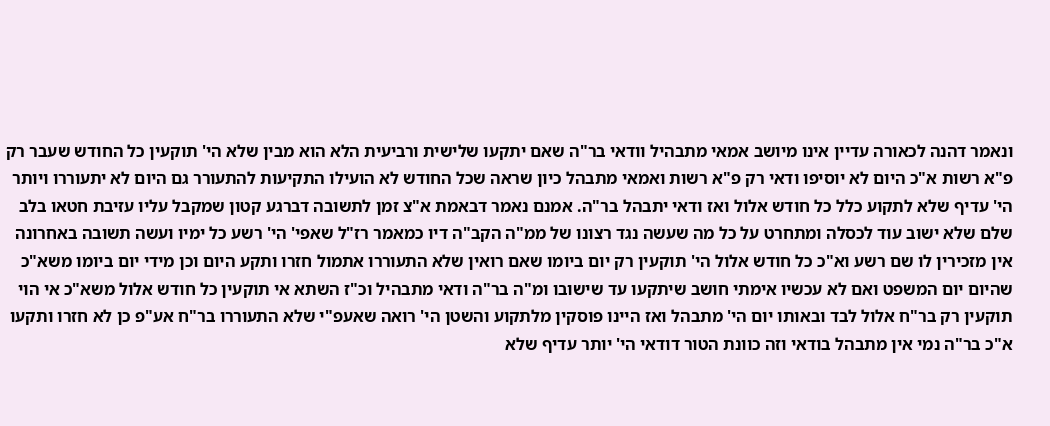ונאמר דהנה לכאורה עדיין אינו מיושב אמאי מתבהיל וודאי בר"ה שאם יתקעו שלישית ורביעית הלא הוא מבין שלא הי' תוקעין כל החודש שעבר רק פ"א רשות א"כ היום לא יוסיפו ודאי רק פ"א רשות ואמאי מתבהל כיון שראה שכל החודש לא הועילו התקיעות להתעורר גם היום לא יתעוררו ויותר הי' עדיף שלא לתקוע כלל כל חודש אלול ואז ודאי יתבהל בר"ה. אמנם נאמר דבאמת א"צ זמן לתשובה דברגע קטון שמקבל עליו עזיבת חטאו בלב שלם שלא ישוב עוד לכסלה ומתחרט על כל מה שעשה נגד רצונו של ממ"ה הקב"ה דיו כמאמר רז"ל שאפי' הי' רשע כל ימיו ועשה תשובה באחרונה אין מזכירין לו שם רשע וא"כ כל חודש אלול הי' תוקעין רק יום ביומו שאם רואין שלא התעוררו אתמול חזרו ותקע היום וכן מידי יום ביומו משא"כ שהיום יום המשפט ואם לא עכשיו אימתי חושב שיתקעו עד שישובו ומ"ה בר"ה ודאי מתבהיל וכ"ז השתא אי תוקעין כל חודש אלול משא"כ אי הוי תוקעין רק בר"ח אלול לבד ובאותו יום הי' מתבהל ואז היינו פוסקין מלתקוע והשטן הי' רואה שאעפ"י שלא התעוררו בר"ח אע"פ כן לא חזרו ותקעו א"כ בר"ה נמי אין מתבהל בודאי וזה כוונת הטור דודאי הי' יותר עדיף שלא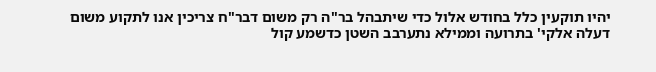יהיו תוקעין כלל בחודש אלול כדי שיתבהל בר"ה רק משום דבר"ח צריכין אנו לתקוע משום דעלה אלקי' בתרועה וממילא נתערבב השטן כדשמע קול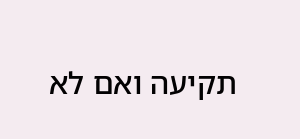תקיעה ואם לא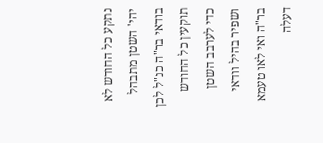נתקע כל החודש לא יהי' השטן מתבהל בודאי בר"ה כנ"ל לכן תוקעין כל החודש כדי לערבב השטן ושפיר בהיל וודאי בר"ה ואי לאו טעמא דעלה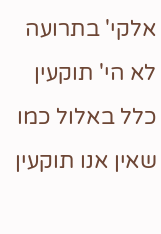אלקי' בתרועה לא הי' תוקעין כלל באלול כמו שאין אנו תוקעין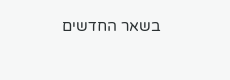בשאר החדשים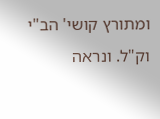ומתורץ קושי' הב"י וק"ל. ונראה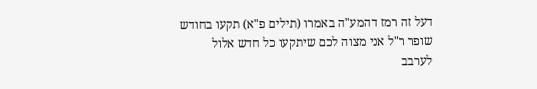דעל זה רמז דהמע"ה באמרו (תילים פ"א) תקעו בחודש שופר ר"ל אני מצוה לכם שיתקעו כל חדש אלול לערבב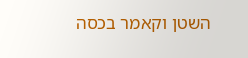השטן וקאמר בכסה